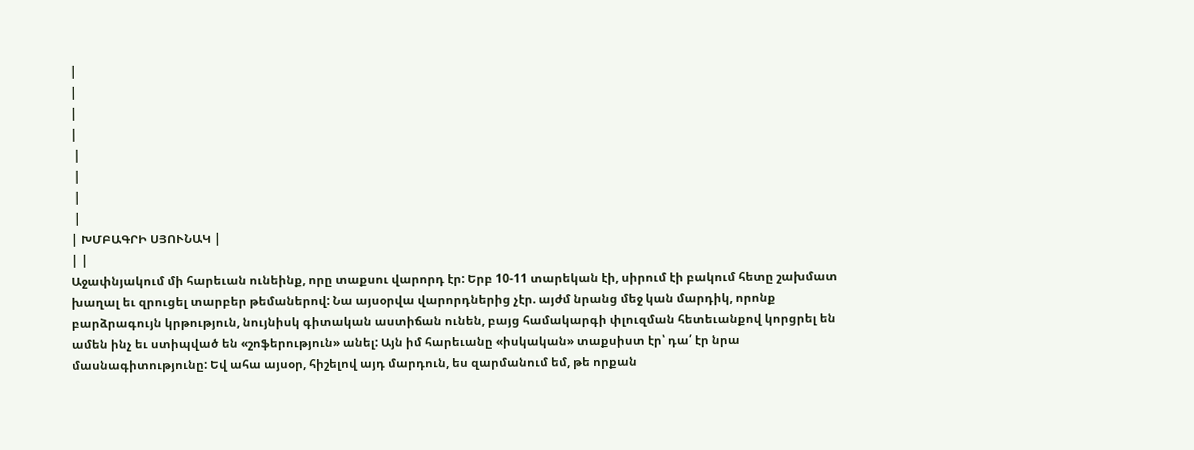|
|
|
|
 |
 |
 |
 |
| ԽՄԲԱԳՐԻ ՍՅՈՒՆԱԿ |
| |
Աջափնյակում մի հարեւան ունեինք, որը տաքսու վարորդ էր: Երբ 10-11 տարեկան էի, սիրում էի բակում հետը շախմատ խաղալ եւ զրուցել տարբեր թեմաներով: Նա այսօրվա վարորդներից չէր. այժմ նրանց մեջ կան մարդիկ, որոնք բարձրագույն կրթություն, նույնիսկ գիտական աստիճան ունեն, բայց համակարգի փլուզման հետեւանքով կորցրել են ամեն ինչ եւ ստիպված են «շոֆերություն» անել: Այն իմ հարեւանը «իսկական» տաքսիստ էր՝ դա՛ էր նրա մասնագիտությունը: Եվ ահա այսօր, հիշելով այդ մարդուն, ես զարմանում եմ, թե որքան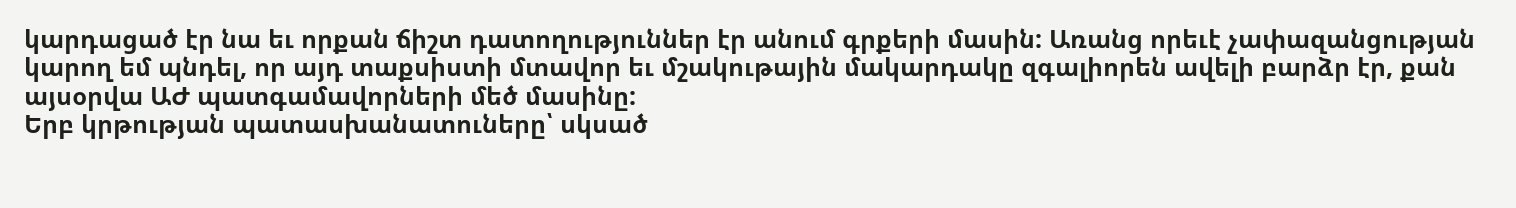կարդացած էր նա եւ որքան ճիշտ դատողություններ էր անում գրքերի մասին: Առանց որեւէ չափազանցության կարող եմ պնդել, որ այդ տաքսիստի մտավոր եւ մշակութային մակարդակը զգալիորեն ավելի բարձր էր, քան այսօրվա ԱԺ պատգամավորների մեծ մասինը:
Երբ կրթության պատասխանատուները՝ սկսած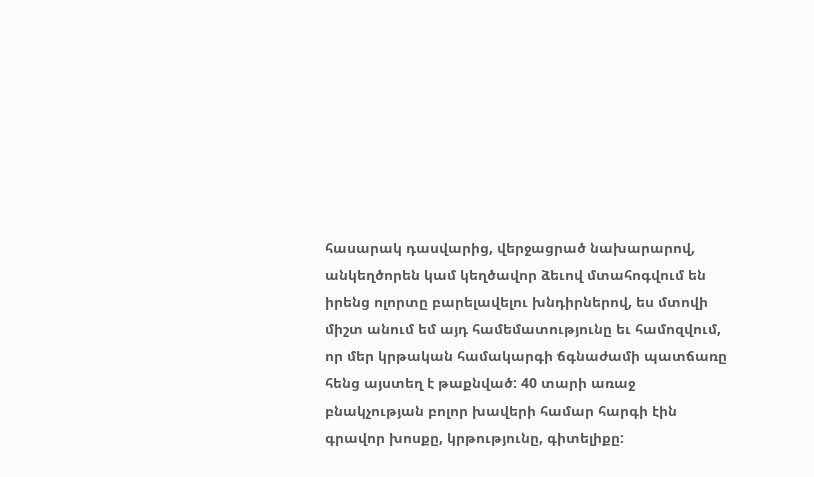հասարակ դասվարից, վերջացրած նախարարով, անկեղծորեն կամ կեղծավոր ձեւով մտահոգվում են իրենց ոլորտը բարելավելու խնդիրներով, ես մտովի միշտ անում եմ այդ համեմատությունը եւ համոզվում, որ մեր կրթական համակարգի ճգնաժամի պատճառը հենց այստեղ է թաքնված: 40 տարի առաջ բնակչության բոլոր խավերի համար հարգի էին գրավոր խոսքը, կրթությունը, գիտելիքը: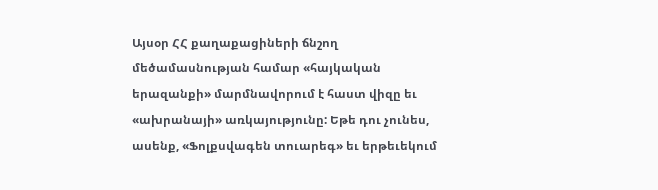Այսօր ՀՀ քաղաքացիների ճնշող մեծամասնության համար «հայկական երազանքի» մարմնավորում է հաստ վիզը եւ «ախրանայի» առկայությունը: Եթե դու չունես, ասենք, «Ֆոլքսվագեն տուարեգ» եւ երթեւեկում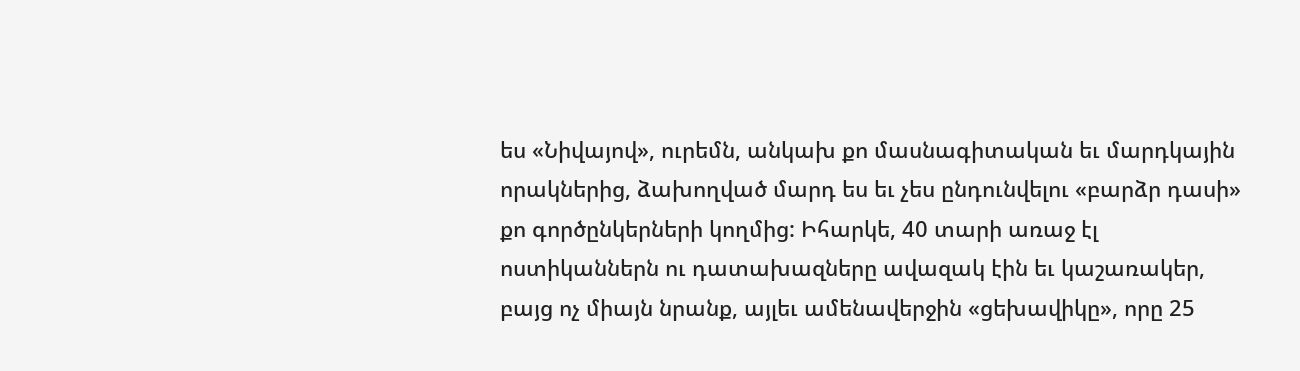ես «Նիվայով», ուրեմն, անկախ քո մասնագիտական եւ մարդկային որակներից, ձախողված մարդ ես եւ չես ընդունվելու «բարձր դասի» քո գործընկերների կողմից: Իհարկե, 40 տարի առաջ էլ ոստիկաններն ու դատախազները ավազակ էին եւ կաշառակեր, բայց ոչ միայն նրանք, այլեւ ամենավերջին «ցեխավիկը», որը 25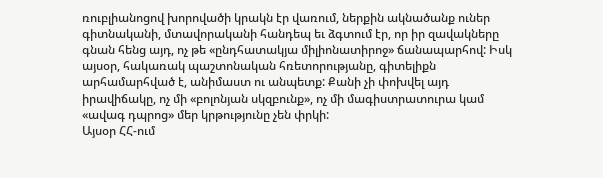ռուբլիանոցով խորովածի կրակն էր վառում, ներքին ակնածանք ուներ գիտնականի, մտավորականի հանդեպ եւ ձգտում էր, որ իր զավակները գնան հենց այդ, ոչ թե «ընդհատակյա միլիոնատիրոջ» ճանապարհով: Իսկ այսօր, հակառակ պաշտոնական հռետորությանը, գիտելիքն արհամարհված է, անիմաստ ու անպետք: Քանի չի փոխվել այդ իրավիճակը, ոչ մի «բոլոնյան սկզբունք», ոչ մի մագիստրատուրա կամ «ավագ դպրոց» մեր կրթությունը չեն փրկի:
Այսօր ՀՀ-ում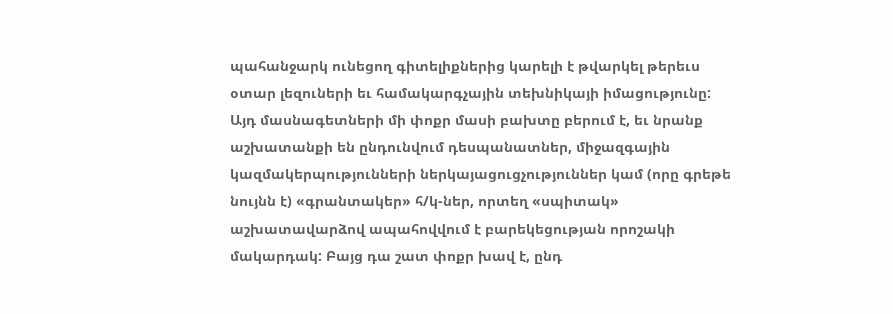պահանջարկ ունեցող գիտելիքներից կարելի է թվարկել թերեւս օտար լեզուների եւ համակարգչային տեխնիկայի իմացությունը: Այդ մասնագետների մի փոքր մասի բախտը բերում է, եւ նրանք աշխատանքի են ընդունվում դեսպանատներ, միջազգային կազմակերպությունների ներկայացուցչություններ կամ (որը գրեթե նույնն է) «գրանտակեր» հ/կ-ներ, որտեղ «սպիտակ» աշխատավարձով ապահովվում է բարեկեցության որոշակի մակարդակ: Բայց դա շատ փոքր խավ է, ընդ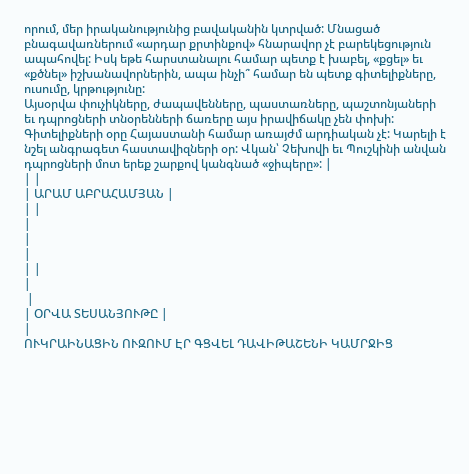որում, մեր իրականությունից բավականին կտրված: Մնացած բնագավառներում «արդար քրտինքով» հնարավոր չէ բարեկեցություն ապահովել: Իսկ եթե հարստանալու համար պետք է խաբել, «քցել» եւ «քծնել» իշխանավորներին, ապա ինչի՞ համար են պետք գիտելիքները, ուսումը, կրթությունը:
Այսօրվա փուչիկները, ժապավենները, պաստառները, պաշտոնյաների եւ դպրոցների տնօրենների ճառերը այս իրավիճակը չեն փոխի: Գիտելիքների օրը Հայաստանի համար առայժմ արդիական չէ: Կարելի է նշել անգրագետ հաստավիզների օր: Վկան՝ Չեխովի եւ Պուշկինի անվան դպրոցների մոտ երեք շարքով կանգնած «ջիպերը»: |
| |
| ԱՐԱՄ ԱԲՐԱՀԱՄՅԱՆ |
| |
|
|
|
| |
|
 |
| ՕՐՎԱ ՏԵՍԱՆՅՈՒԹԸ |
|
ՈՒԿՐԱԻՆԱՑԻՆ ՈՒԶՈՒՄ ԷՐ ԳՑՎԵԼ ԴԱՎԻԹԱՇԵՆԻ ԿԱՄՐՋԻՑ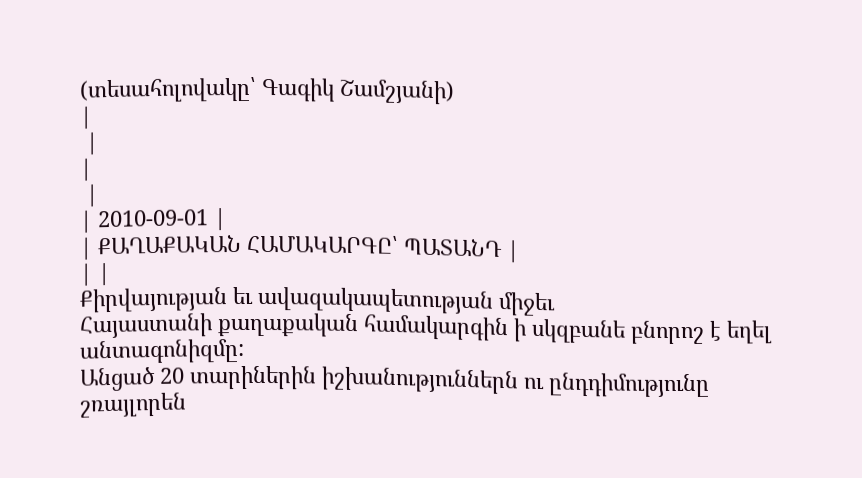(տեսահոլովակը՝ Գագիկ Շամշյանի)
|
 |
|
 |
| 2010-09-01 |
| ՔԱՂԱՔԱԿԱՆ ՀԱՄԱԿԱՐԳԸ՝ ՊԱՏԱՆԴ |
| |
Քիրվայության եւ ավազակապետության միջեւ
Հայաստանի քաղաքական համակարգին ի սկզբանե բնորոշ է եղել անտագոնիզմը:
Անցած 20 տարիներին իշխանություններն ու ընդդիմությունը շռայլորեն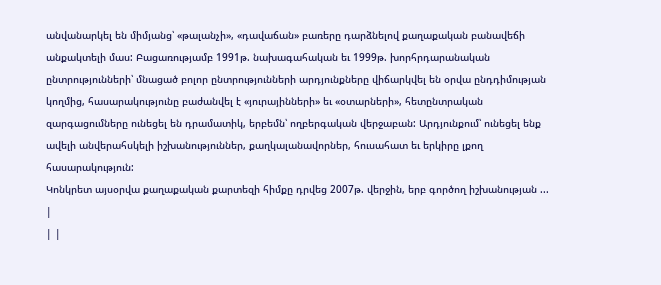անվանարկել են միմյանց՝ «թալանչի», «դավաճան» բառերը դարձնելով քաղաքական բանավեճի անքակտելի մաս: Բացառությամբ 1991թ. նախագահական եւ 1999թ. խորհրդարանական ընտրությունների՝ մնացած բոլոր ընտրությունների արդյունքները վիճարկվել են օրվա ընդդիմության կողմից, հասարակությունը բաժանվել է «յուրայինների» եւ «օտարների», հետընտրական զարգացումները ունեցել են դրամատիկ, երբեմն՝ ողբերգական վերջաբան: Արդյունքում՝ ունեցել ենք ավելի անվերահսկելի իշխանություններ, քաղկալանավորներ, հուսահատ եւ երկիրը լքող հասարակություն:
Կոնկրետ այսօրվա քաղաքական քարտեզի հիմքը դրվեց 2007թ. վերջին, երբ գործող իշխանության ... |
| |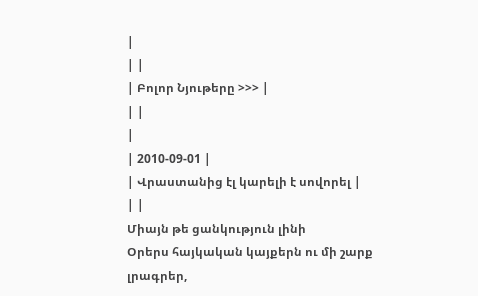|
| |
| Բոլոր Նյութերը >>> |
| |
|
| 2010-09-01 |
| Վրաստանից էլ կարելի է սովորել |
| |
Միայն թե ցանկություն լինի
Օրերս հայկական կայքերն ու մի շարք լրագրեր,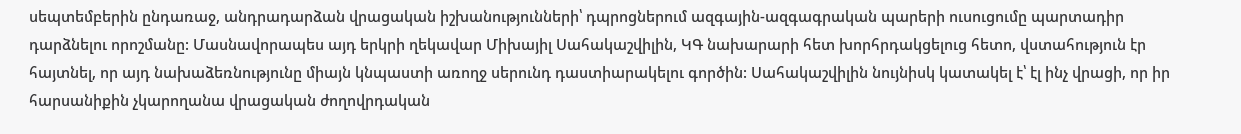սեպտեմբերին ընդառաջ, անդրադարձան վրացական իշխանությունների՝ դպրոցներում ազգային-ազգագրական պարերի ուսուցումը պարտադիր դարձնելու որոշմանը: Մասնավորապես այդ երկրի ղեկավար Միխայիլ Սահակաշվիլին, ԿԳ նախարարի հետ խորհրդակցելուց հետո, վստահություն էր հայտնել, որ այդ նախաձեռնությունը միայն կնպաստի առողջ սերունդ դաստիարակելու գործին: Սահակաշվիլին նույնիսկ կատակել է՝ էլ ինչ վրացի, որ իր հարսանիքին չկարողանա վրացական ժողովրդական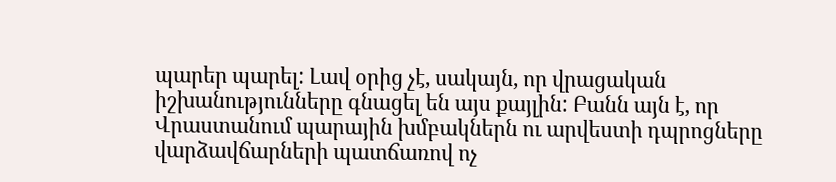պարեր պարել: Լավ օրից չէ, սակայն, որ վրացական իշխանությունները գնացել են այս քայլին: Բանն այն է, որ Վրաստանում պարային խմբակներն ու արվեստի դպրոցները վարձավճարների պատճառով ոչ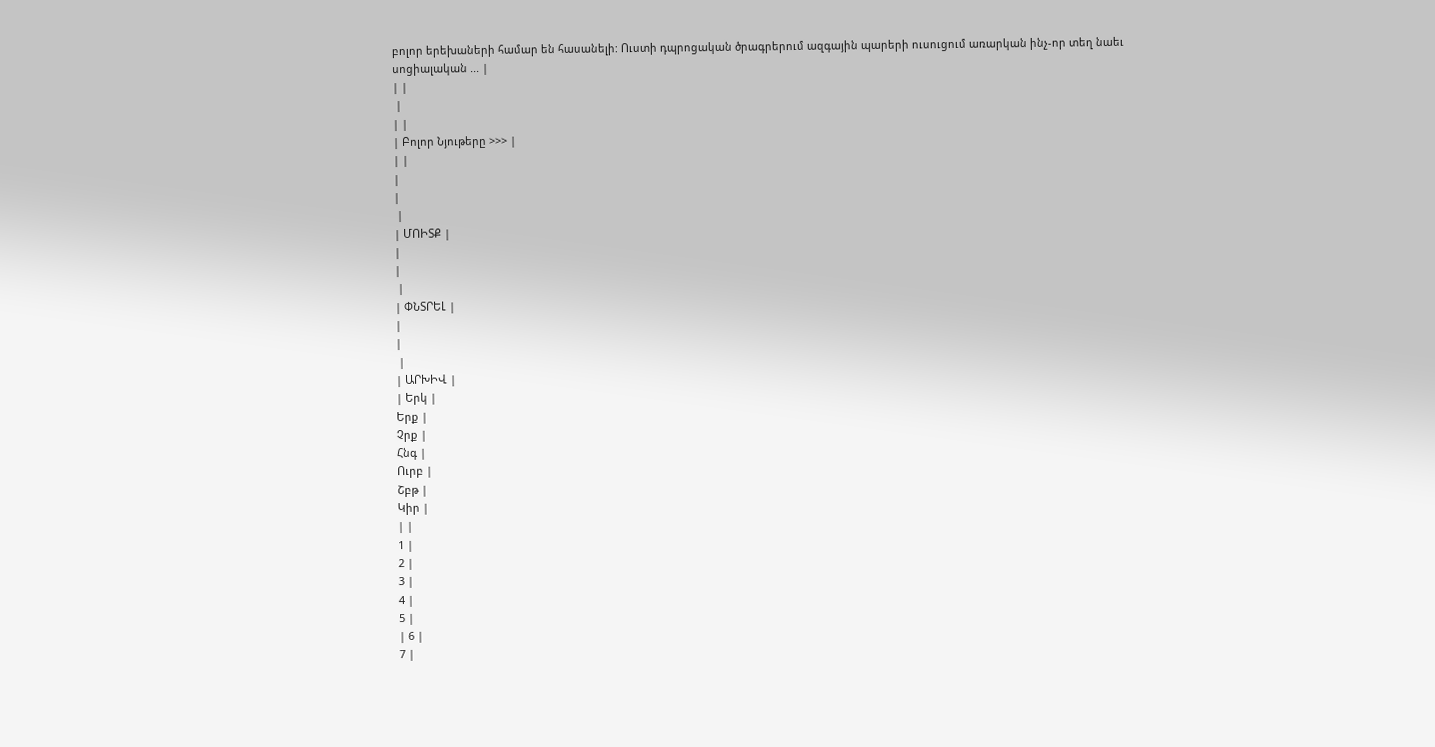բոլոր երեխաների համար են հասանելի: Ուստի դպրոցական ծրագրերում ազգային պարերի ուսուցում առարկան ինչ-որ տեղ նաեւ սոցիալական ... |
| |
 |
| |
| Բոլոր Նյութերը >>> |
| |
|
|
 |
| ՄՈԻՏՔ |
|
|
 |
| ՓՆՏՐԵԼ |
|
|
 |
| ԱՐԽԻՎ |
| Երկ |
Երք |
Չրք |
Հնգ |
Ուրբ |
Շբթ |
Կիր |
| |
1 |
2 |
3 |
4 |
5 |
| 6 |
7 |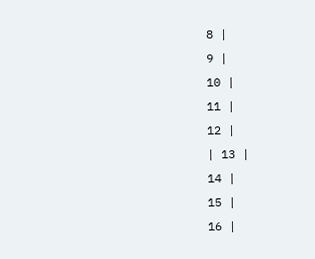8 |
9 |
10 |
11 |
12 |
| 13 |
14 |
15 |
16 |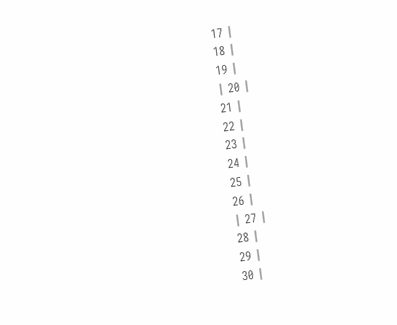17 |
18 |
19 |
| 20 |
21 |
22 |
23 |
24 |
25 |
26 |
| 27 |
28 |
29 |
30 |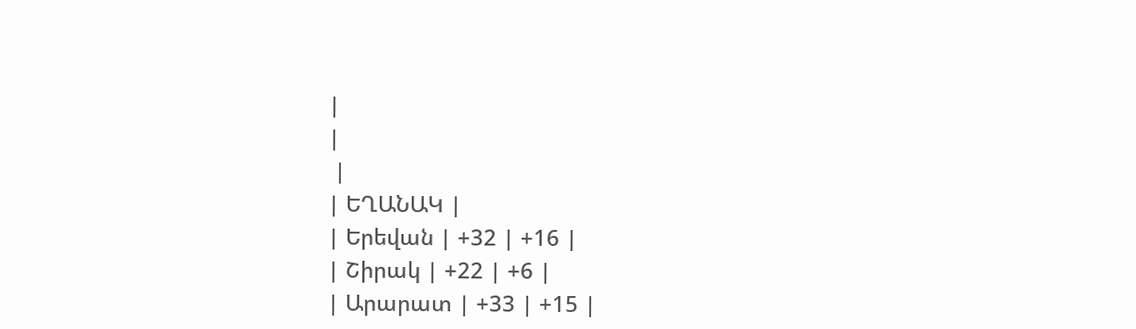|
|
 |
| ԵՂԱՆԱԿ |
| Երեվան | +32 | +16 |
| Շիրակ | +22 | +6 |
| Արարատ | +33 | +15 |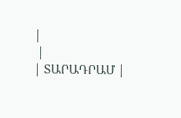|
 |
| ՏԱՐԱԴՐԱՄ |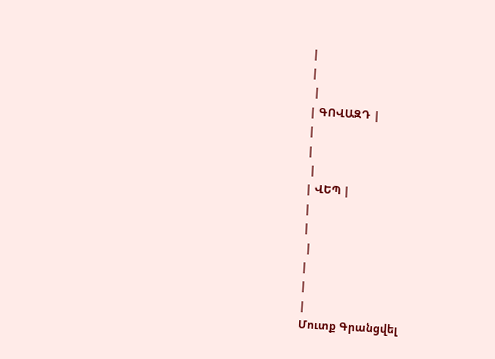|
|
 |
| ԳՈՎԱԶԴ |
|
|
 |
| ՎԵՊ |
|
|
 |
|
|
|
Մուտք Գրանցվել